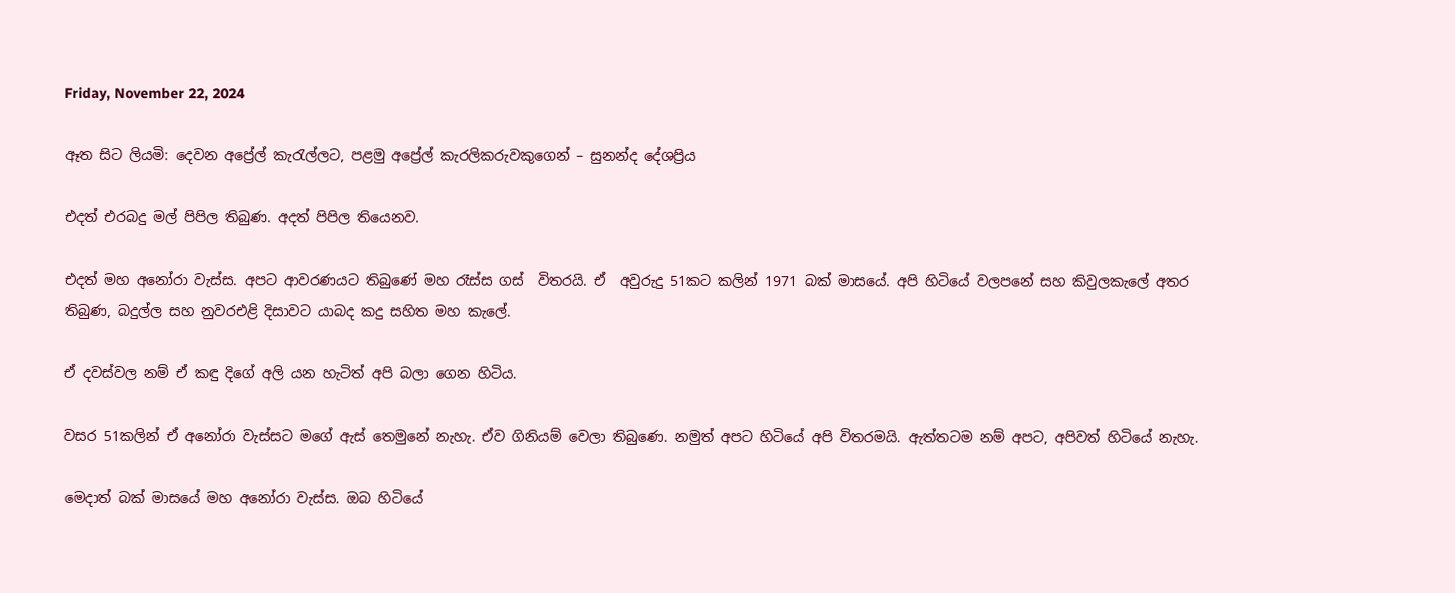Friday, November 22, 2024

ඈත සිට ලියමි: දෙවන අප්‍රේල් කැරැල්ලට, පළමු අප්‍රේල් කැරලිකරුවකුගෙන් – සුනන්ද දේශප්‍රිය

එදත් එරබදු මල් පිපිල තිබුණ. අදත් පිපිල තියෙනව.

එදත් මහ අනෝරා වැස්ස. අපට ආවරණයට තිබුණේ මහ රෑස්ස ගස්  විතරයි. ඒ  අවුරුදු 51කට කලින් 1971 බක් මාසයේ. අපි හිටියේ වලපනේ සහ කිවුලකැලේ අතර තිබුණ, බදුල්ල සහ නුවරඑළි දිසාවට යාබද කදු සහිත මහ කැලේ.

ඒ දවස්වල නම් ඒ කඳු දිගේ අලි යන හැටිත් අපි බලා ගෙන හිටිය.

වසර 51කලින් ඒ අනෝරා වැස්සට මගේ ඇස් තෙමුනේ නැහැ. ඒව ගිනියම් වෙලා තිබුණෙ. නමුත් අපට හිටියේ අපි විතරමයි. ඇත්තටම නම් අපට, අපිවත් හිටියේ නැහැ.

මෙදාත් බක් මාසයේ මහ අනෝරා වැස්ස. ඔබ හිටියේ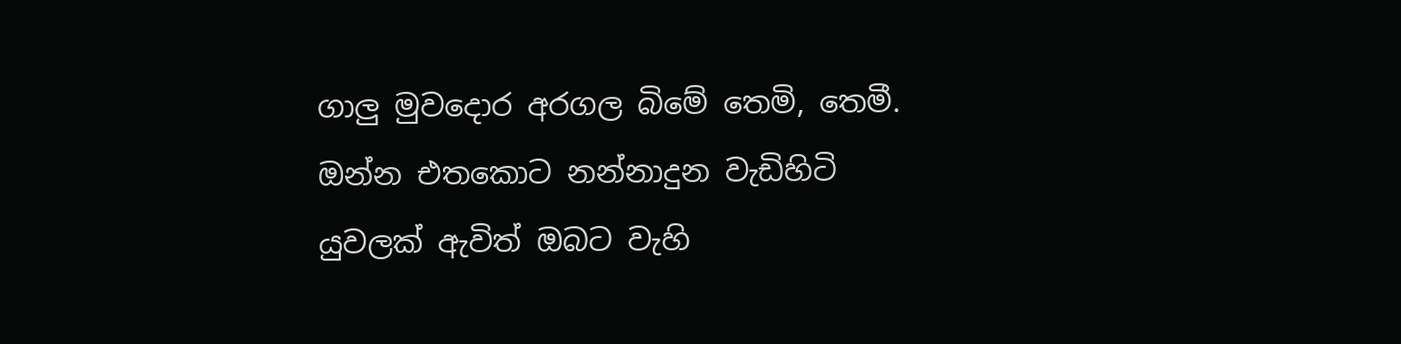ගාලු මුවදොර අරගල බිමේ තෙමි, තෙමී.  ඔන්න එතකොට නන්නාදුන වැඩිහිටි යුවලක් ඇවිත් ඔබට වැහි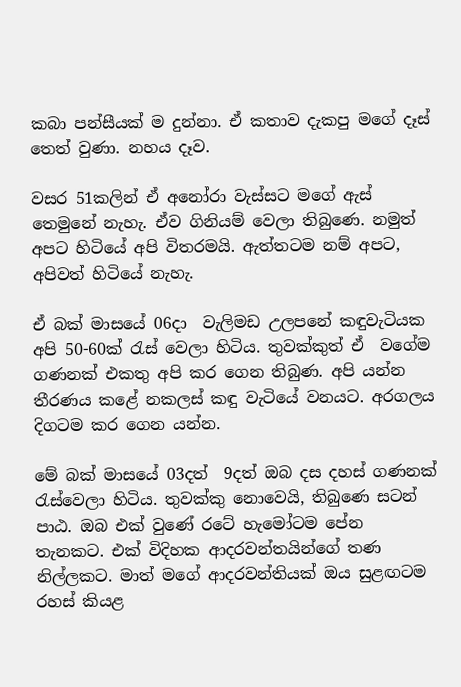කබා පන්සීයක් ම දුන්නා. ඒ කතාව දැකපු මගේ දෑස් තෙත් වුණා. නහය දෑව.

වසර 51කලින් ඒ අනෝරා වැස්සට මගේ ඇස් තෙමුනේ නැහැ. ඒව ගිනියම් වෙලා තිබුණෙ. නමුත් අපට හිටියේ අපි විතරමයි. ඇත්තටම නම් අපට, අපිවත් හිටියේ නැහැ.

ඒ බක් මාසයේ 06දා  වැලිමඩ උලපනේ කඳුවැටියක අපි 50-60ක් රැස් වෙලා හිටිය. තුවක්කුත් ඒ  වගේම ගණනක් එකතු අපි කර ගෙන තිබුණ. අපි යන්න තීරණය කළේ නකලස් කඳු වැටියේ වනයට. අරගලය දිගටම කර ගෙන යන්න.

මේ බක් මාසයේ 03දත්  9දත් ඔබ දස දහස් ගණනක් රැස්වෙලා හිටිය. තුවක්කු නොවෙයි, තිබුණෙ සටන් පාඨ. ඔබ එක් වුණේ රටේ හැමෝටම පේන තැනකට. එක් විදිහක ආදරවන්තයින්ගේ තණ නිල්ලකට. මාත් මගේ ආදරවන්තියක් ඔය සුළඟටම රහස් කියළ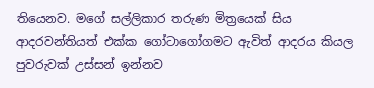තියෙනව. මගේ සල්ලිකාර තරුණ මිත්‍රයෙක් සිය ආදරවන්තියත් එක්ක ගෝටාගෝගමට ඇවිත් ආදරය කියල පුවරුවක් උස්සන් ඉන්නව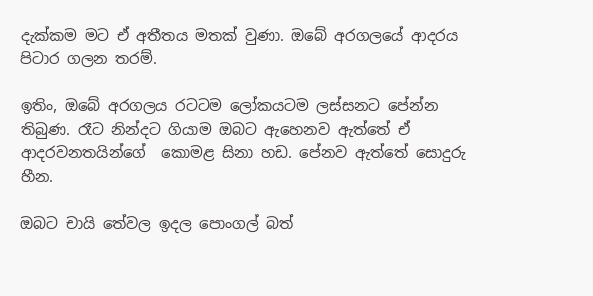දැක්කම මට ඒ අතීතය මතක් වුණා. ඔබේ අරගලයේ ආදරය පිටාර ගලන තරම්.

ඉතිං, ඔබේ අරගලය රටටම ලෝකයටම ලස්සනට පේන්න තිබුණ. රෑට නින්දට ගියාම ඔබට ඇහෙනව ඇත්තේ ඒ ආදරවනතයින්ගේ  කොමළ සිනා හඩ. පේනව ඇත්තේ සොදුරු හීන.

ඔබට චායි තේවල ඉදල පොංගල් බත්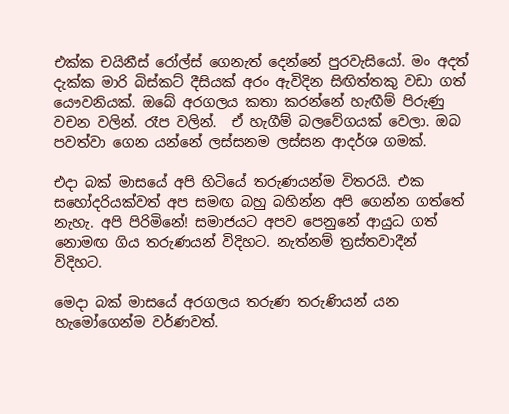එක්ක චයිනීස් රෝල්ස් ගෙනැත් දෙන්නේ පුරවැසියෝ. මං අදත් දැක්ක මාරි බිස්කට් දීසියක් අරං ඇවිදින සිඟිත්තකු වඩා ගත් යෞවනියක්. ඔබේ අරගලය කතා කරන්නේ හැඟීම් පිරුණු වචන වලින්. රෑප වලින්.  ඒ හැගීම් බලවේගයක් වෙලා. ඔබ පවත්වා ගෙන යන්නේ ලස්සනම ලස්සන ආදර්ශ ගමක්.

එදා බක් මාසයේ අපි හිටියේ තරුණයන්ම විතරයි. එක සහෝදරියක්වත් අප සමඟ බහු බහින්න අපි ගෙන්න ගත්තේ නැහැ. අපි පිරිමිනේ! සමාජයට අපව පෙනුනේ ආයුධ ගත් නොමඟ ගිය තරුණයන් විදිහට. නැත්නම් ත්‍රස්තවාදීන් විදිහට.

මෙදා බක් මාසයේ අරගලය තරුණ තරුණියන් යන හැමෝගෙන්ම වර්ණවත්.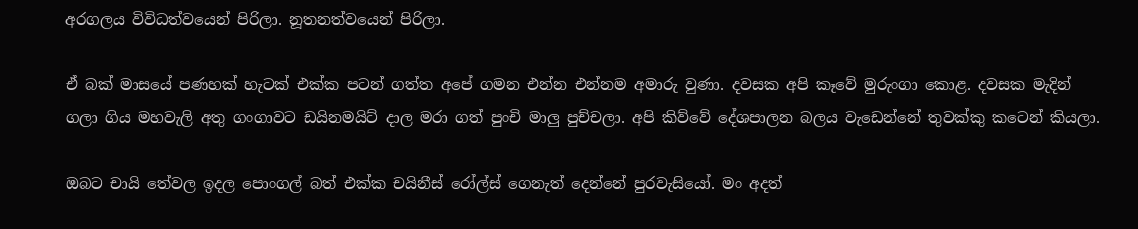අරගලය විවිධත්වයෙන් පිරිලා. නූතනත්වයෙන් පිරිලා.

ඒ බක් මාසයේ පණහක් හැටක් එක්ක පටන් ගත්ත අපේ ගමන එන්න එන්නම අමාරු වුණා. දවසක අපි කෑවේ මුරුංගා කොළ. දවසක මැදින් ගලා ගිය මහවැලි අතු ගංගාවට ඩයිනමයිට් දාල මරා ගත් පුංචි මාලු පුච්චලා. අපි කිව්වේ දේශපාලන බලය වැඩෙන්නේ තුවක්කු කටෙන් කියලා.

ඔබට චායි තේවල ඉදල පොංගල් බත් එක්ක චයිනීස් රෝල්ස් ගෙනැත් දෙන්නේ පුරවැසියෝ. මං අදත්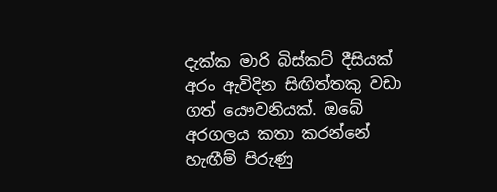දැක්ක මාරි බිස්කට් දීසියක් අරං ඇවිදින සිඟිත්තකු වඩා ගත් යෞවනියක්. ඔබේ අරගලය කතා කරන්නේ හැඟීම් පිරුණු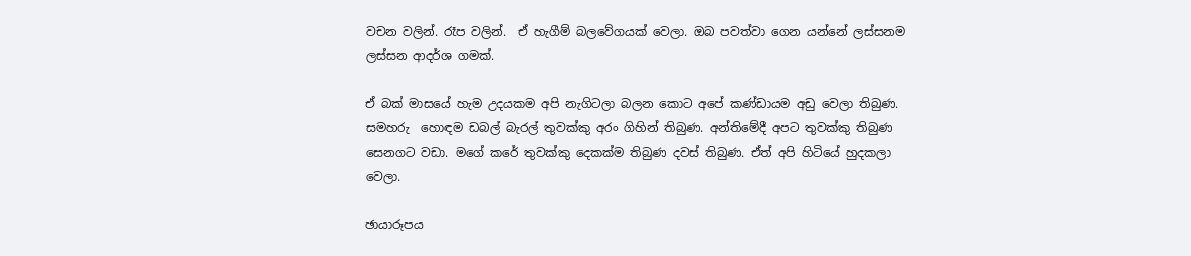වචන වලින්. රෑප වලින්.  ඒ හැගීම් බලවේගයක් වෙලා. ඔබ පවත්වා ගෙන යන්නේ ලස්සනම ලස්සන ආදර්ශ ගමක්.

ඒ බක් මාසයේ හැම උදයකම අපි නැගිටලා බලන කොට අපේ කණ්ඩායම අඩු වෙලා තිබුණ. සමහරු  හොඳම ඩබල් බැරල් තුවක්කු අරං ගිහින් තිබුණ. අන්තිමේදී අපට තුවක්කු තිබුණ සෙනගට වඩා. මගේ කරේ තුවක්කු දෙකක්ම තිබුණ දවස් තිබුණ. ඒත් අපි හිටියේ හුදකලා වෙලා.

ඡායාරූපය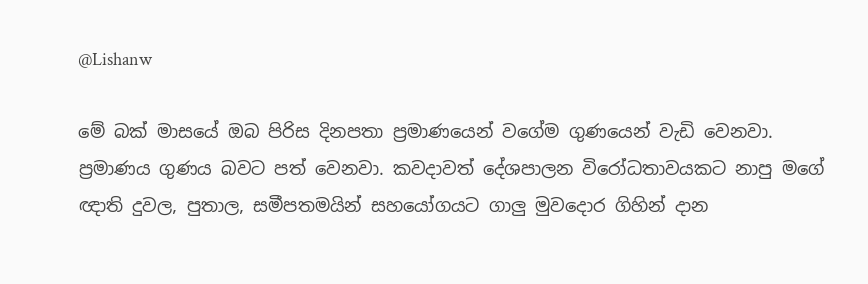@Lishanw

මේ බක් මාසයේ ඔබ පිරිස දිනපතා ප්‍රමාණයෙන් වගේම ගුණයෙන් වැඩි වෙනවා. ප්‍රමාණය ගුණය බවට පත් වෙනවා. කවදාවත් දේශපාලන විරෝධතාවයකට නාපු මගේ ඥාති දුවල, පුතාල, සමීපතමයින් සහයෝගයට ගාලු මුවදොර ගිහින් දාන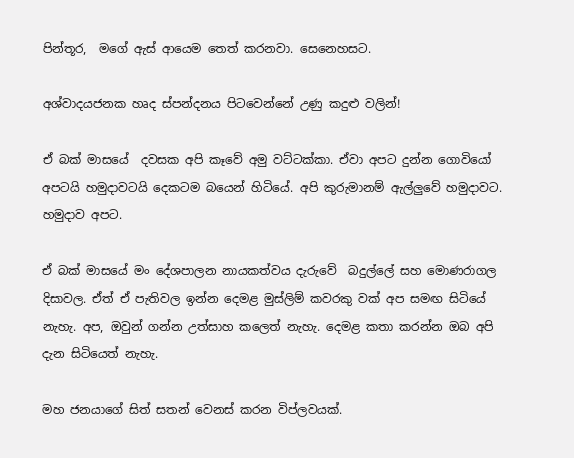පින්තූර,  මගේ ඇස් ආයෙම තෙත් කරනවා. සෙනෙහසට.

අශ්වාදයජනක හෘද ස්පන්දනය පිටවෙන්නේ උණු කදුළු වලින්!

ඒ බක් මාසයේ  දවසක අපි කෑවේ අමු වට්ටක්කා. ඒවා අපට දුන්න ගොවියෝ අපටයි හමුදාවටයි දෙකටම බයෙන් හිටියේ. අපි කුරුමානම් ඇල්ලුවේ හමුදාවට. හමුදාව අපට.

ඒ බක් මාසයේ මං දේශපාලන නායකත්වය දැරුවේ  බදුල්ලේ සහ මොණරාගල දිසාවල. ඒත් ඒ පැතිවල ඉන්න දෙමළ මුස්ලිම් කවරකු වක් අප සමඟ සිටියේ නැහැ. අප, ඔවුන් ගන්න උත්සාහ කලෙත් නැහැ. දෙමළ කතා කරන්න ඔබ අපි දැන සිටියෙත් නැහැ.

මහ ජනයාගේ සිත් සතන් වෙනස් කරන විප්ලවයක්.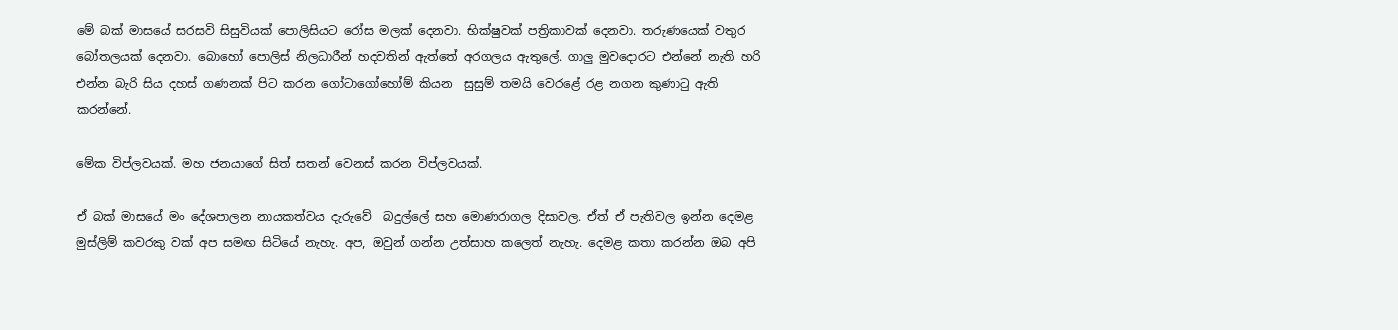මේ බක් මාසයේ සරසවි සිසුවියක් පොලිසියට රෝස මලක් දෙනවා. භික්ෂුවක් පත්‍රිකාවක් දෙනවා. තරුණයෙක් වතුර බෝතලයක් දෙනවා. බොහෝ පොලිස් නිලධාරීන් හදවතින් ඇත්තේ අරගලය ඇතුලේ. ගාලු මුවදොරට එන්නේ නැති හරි එන්න බැරි සිය දහස් ගණනක් පිට කරන ගෝටාගෝහෝම් කියන  සුසුම් තමයි වෙරළේ රළ නගන කුණාටු ඇති කරන්නේ.

මේක විප්ලවයක්. මහ ජනයාගේ සිත් සතන් වෙනස් කරන විප්ලවයක්.

ඒ බක් මාසයේ මං දේශපාලන නායකත්වය දැරුවේ  බදුල්ලේ සහ මොණරාගල දිසාවල. ඒත් ඒ පැතිවල ඉන්න දෙමළ මුස්ලිම් කවරකු වක් අප සමඟ සිටියේ නැහැ. අප, ඔවුන් ගන්න උත්සාහ කලෙත් නැහැ. දෙමළ කතා කරන්න ඔබ අපි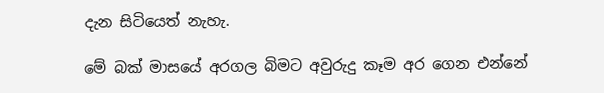දැන සිටියෙත් නැහැ.

මේ බක් මාසයේ අරගල බිමට අවුරුදු කෑම අර ගෙන එන්නේ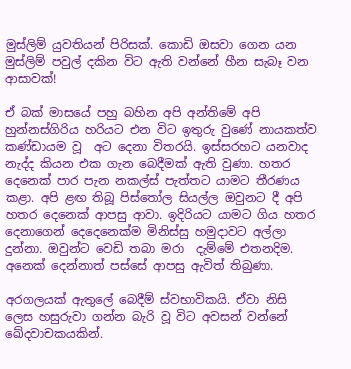මුස්ලිම් යුවතියන් පිරිසක්. කොඩි ඔසවා ගෙන යන මුස්ලිම් පවුල් දකින විට ඇති වන්නේ හීන සැබෑ වන ආසාවක්!

ඒ බක් මාසයේ පහු බහින අපි අන්තිමේ අපි හුන්නස්ගිරිය හරියට එන විට ඉතුරු වුණේ නායකත්ව කණ්ඩායම වූ  අට දෙනා විතරයි. ඉස්සරහට යනවාද නැද්ද කියන එක ගැන බෙදීමක් ඇති වුණා. හතර දෙනෙක් පාර පැන නකල්ස් පැත්තට යාමට තීරණය කළා. අපි ළඟ තිබූ පිස්තෝල සියල්ල ඔවුනට දී අපි හතර දෙනෙක් ආපසු ආවා. ඉදිරියට යාමට ගිය හතර දෙනාගෙන් දෙදෙනෙක්ම මිනිස්සු හමුදාවට අල්ලා දුන්නා. ඔවුන්ට වෙඩි තබා මරා  දැම්මේ එතනදිම. අනෙක් දෙන්නාත් පස්සේ ආපසු ඇවිත් තිබුණා.

අරගලයක් ඇතුලේ බෙදීම් ස්වභාවිකයි. ඒවා නිසි ලෙස හසුරුවා ගන්න බැරි වූ විට අවසන් වන්නේ ඛේදවාචකයකින්.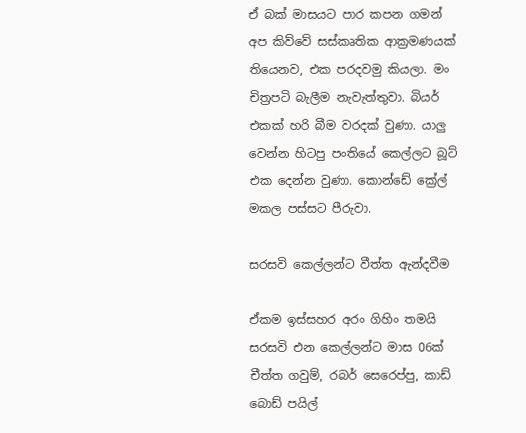ඒ බක් මාසයට පාර කපන ගමන් අප කිව්වේ සස්කෘතික ආක්‍රමණයක් තියෙනව, එක පරදවමු කියලා. මං චිත්‍රපටි බැලීම නැවැත්තුවා. බියර් එකක් හරි බීම වරදක් වුණා. යාලු වෙන්න හිටපු පංතියේ කෙල්ලට බූට් එක දෙන්න වුණා. කොන්ඩේ ක්‍රේල් මකල පස්සට පීරුවා.

සරසවි කෙල්ලන්ට වීත්ත ඇන්දවීම

ඒකම ඉස්සහර අරං ගිහිං තමයි සරසවි එන කෙල්ලන්ට මාස 06ක් චීත්ත ගවුම්, රබර් සෙරෙප්පු, කාඩ් බොඩ් පයිල්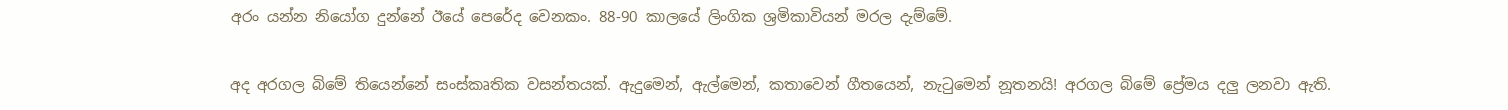අරං යන්න නියෝග දුන්නේ ඊයේ පෙරේද වෙනකං. 88-90 කාලයේ ලිංගික ශ්‍රමිකාවියන් මරල දැම්මේ.

අද අරගල බිමේ තියෙන්නේ සංස්කෘතික වසන්තයක්. ඇදුමෙන්, ඇල්මෙන්, කතාවෙන් ගීතයෙන්, නැටුමෙන් නූතනයි! අරගල බිමේ ප්‍රේමය දලු ලනවා ඇති.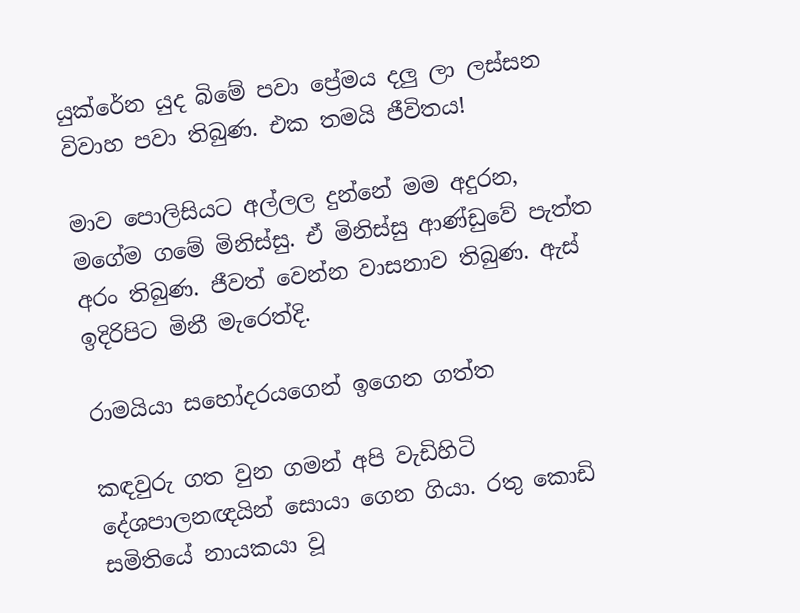යුක්රේන යුද බිමේ පවා ප්‍රේමය දලු ලා ලස්සන විවාහ පවා තිබුණ. එක තමයි ජීවිතය!

මාව පොලිසියට අල්ලල දුන්නේ මම අදුරන, මගේම ගමේ මිනිස්සු. ඒ මිනිස්සු ආණ්ඩුවේ පැත්ත අරං තිබුණ. ජීවත් වෙන්න වාසනාව තිබුණ. ඇස් ඉදිරිපිට මිනී මැරෙත්දි.

රාමයියා සහෝදරයගෙන් ඉගෙන ගත්ත

කඳවුරු ගත වුන ගමන් අපි වැඩිහිටි දේශපාලනඥයින් සොයා ගෙන ගියා. රතු කොඩි සමිතියේ නායකයා වූ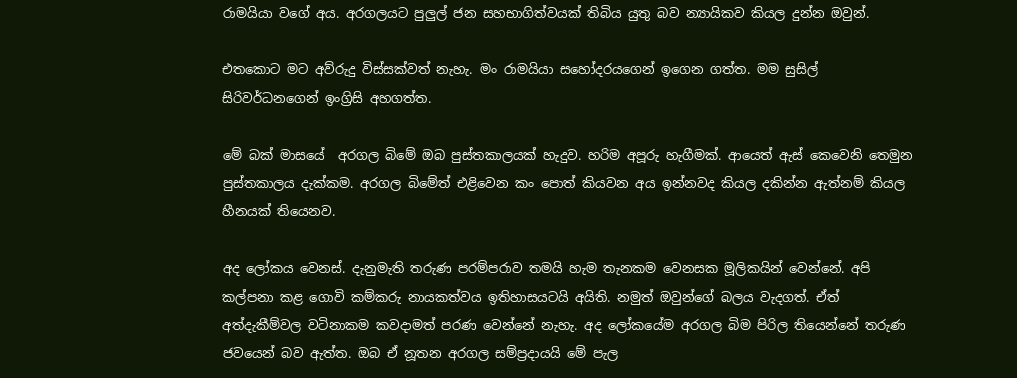රාමයියා වගේ අය. අරගලයට පුලුල් ජන සහභාගිත්වයක් තිබිය යුතු බව න්‍යායිකව කියල දුන්න ඔවුන්.

එතකොට මට අව්රුදු විස්සක්වත් නැහැ. මං රාමයියා සහෝදරයගෙන් ඉගෙන ගත්ත. මම සුසිල් සිරිවර්ධනගෙන් ඉංග්‍රිසි අහගත්ත.

මේ බක් මාසයේ  අරගල බිමේ ඔබ පුස්තකාලයක් හැදුව. හරිම අපූරු හැගීමක්. ආයෙත් ඇස් කෙවෙනි තෙමුන පුස්තකාලය දැක්කම. අරගල බිමේත් එළිවෙන කං පොත් කියවන අය ඉන්නවද කියල දකින්න ඇත්නම් කියල හීනයක් තියෙනව.

අද ලෝකය වෙනස්. දැනුමැති තරුණ පරම්පරාව තමයි හැම තැනකම වෙනසක මූලිකයින් වෙන්නේ. අපි කල්පනා කළ ගොවි කම්කරු නායකත්වය ඉතිහාසයටයි අයිති. නමුත් ඔවුන්ගේ බලය වැදගත්. ඒත් අත්දැකීම්වල වටිනාකම කවදාමත් පරණ වෙන්නේ නැහැ. අද ලෝකයේම අරගල බිම පිරිල තියෙන්නේ තරුණ ජවයෙන් බව ඇත්ත. ඔබ ඒ නූතන අරගල සම්ප්‍රදායයි මේ පැල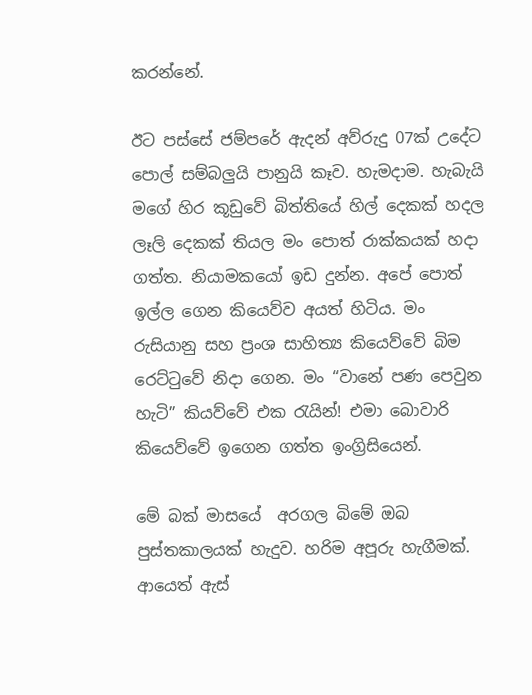කරන්නේ.

ඊට පස්සේ ජම්පරේ ඇදන් අව්රුදු 07ක් උදේට පොල් සම්බලුයි පානුයි කෑව. හැමදාම. හැබැයි මගේ හිර කූඩුවේ බිත්තියේ හිල් දෙකක් හදල ලෑලි දෙකක් තියල මං පොත් රාක්කයක් හදා ගත්ත. නියාමකයෝ ඉඩ දුන්න. අපේ පොත් ඉල්ල ගෙන කියෙව්ව අයත් හිටිය. මං රුසියානු සහ ප්‍රංශ සාහිත්‍ය කියෙව්වේ බිම රෙට්ටුවේ නිදා ගෙන. මං “වානේ පණ පෙවුන හැටි” කියව්වේ එක රැයින්! එමා බොවාරි කියෙව්වේ ඉගෙන ගත්ත ඉංග්‍රිසියෙන්.

මේ බක් මාසයේ  අරගල බිමේ ඔබ පුස්තකාලයක් හැදුව. හරිම අපූරු හැගීමක්. ආයෙත් ඇස්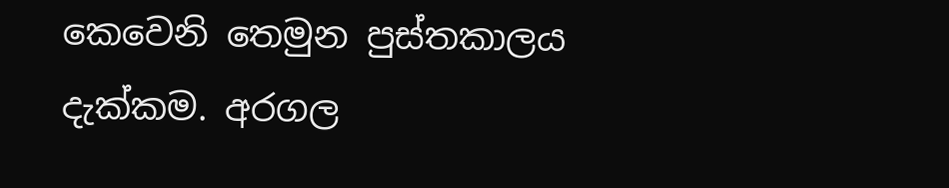කෙවෙනි තෙමුන පුස්තකාලය දැක්කම. අරගල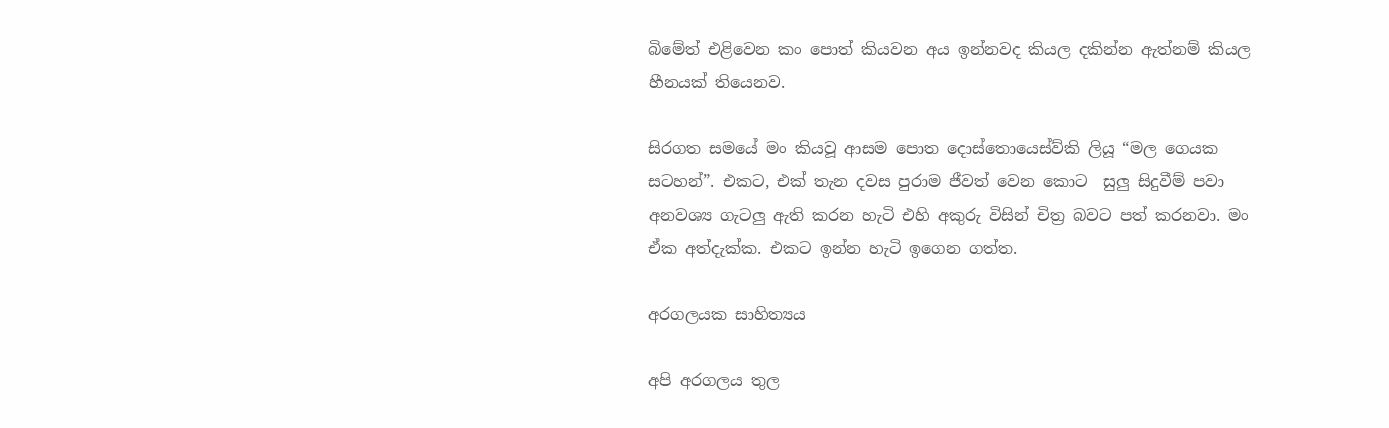බිමේත් එළිවෙන කං පොත් කියවන අය ඉන්නවද කියල දකින්න ඇත්නම් කියල හීනයක් තියෙනව.

සිරගත සමයේ මං කියවූ ආසම පොත දොස්තොයෙස්ව්කි ලියූ “මල ගෙයක සටහන්”. එකට, එක් තැන දවස පුරාම ජීවත් වෙන කොට  සුලු සිදුවීම් පවා අනවශ්‍ය ගැටලු ඇති කරන හැටි එහි අකුරු විසින් චිත්‍ර බවට පත් කරනවා. මං ඒක අත්දැක්ක. එකට ඉන්න හැටි ඉගෙන ගත්ත.

අරගලයක සාහිත්‍යය

අපි අරගලය තුල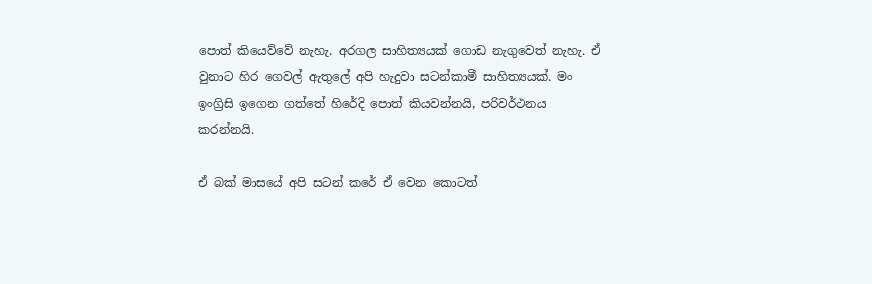පොත් කියෙව්වේ නැහැ. අරගල සාහිත්‍යයක් ගොඩ නැගුවෙත් නැහැ. ඒ වුනාට හිර ගෙවල් ඇතුලේ අපි හැදුවා සටන්කාමී සාහිත්‍යයක්. මං ඉංග්‍රිසි ඉගෙන ගත්තේ හිරේදි පොත් කියවන්නයි, පරිවර්ථනය කරන්නයි.

ඒ බක් මාසයේ අපි සටන් කරේ ඒ වෙන කොටත්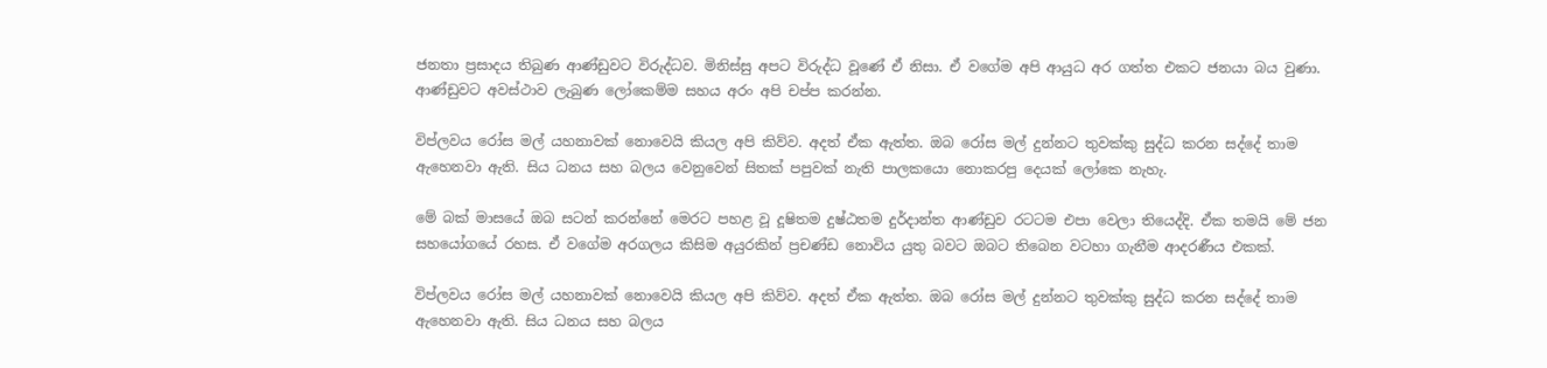ජනතා ප්‍රසාදය තිබුණ ආණ්ඩුවට විරුද්ධව. මිනිස්සු අපට විරුද්ධ වූණේ ඒ නිසා. ඒ වගේම අපි ආයුධ අර ගත්ත එකට ජනයා බය වුණා. ආණ්ඩුවට අවස්ථාව ලැබුණ ලෝකෙම්ම සහය අරං අපි චප්ප කරන්න.

විප්ලවය රෝස මල් යහනාවක් නොවෙයි කියල අපි කිව්ව. අදත් ඒක ඇත්ත. ඔබ රෝස මල් දුන්නට තුවක්කු සුද්ධ කරන සද්දේ තාම ඇහෙනවා ඇති. සිය ධනය සහ බලය වෙනුවෙන් සිතක් පපුවක් නැති පාලකයො නොකරපු දෙයක් ලෝකෙ නැහැ.

මේ බක් මාසයේ ඔබ සටන් කරන්නේ මෙරට පහළ වූ දූෂිතම දුෂ්ඨතම දුර්දාන්ත ආණ්ඩුව රටටම එපා වෙලා තියෙද්දි. ඒක තමයි මේ ජන සහයෝගයේ රහස. ඒ වගේම අරගලය කිසිම අයුරකින් ප්‍රචණ්ඩ නොවිය යුතු බවට ඔබට තිබෙන වටහා ගැනීම ආදරණීය එකක්.

විප්ලවය රෝස මල් යහනාවක් නොවෙයි කියල අපි කිව්ව. අදත් ඒක ඇත්ත. ඔබ රෝස මල් දුන්නට තුවක්කු සුද්ධ කරන සද්දේ තාම ඇහෙනවා ඇති. සිය ධනය සහ බලය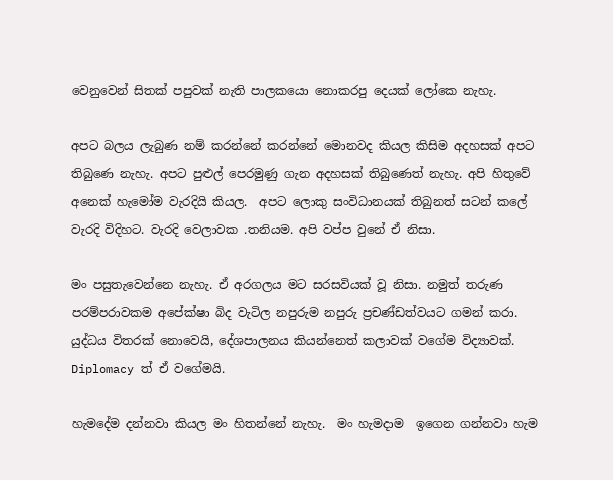වෙනුවෙන් සිතක් පපුවක් නැති පාලකයො නොකරපු දෙයක් ලෝකෙ නැහැ.

අපට බලය ලැබුණ නම් කරන්නේ කරන්නේ මොනවද කියල කිසිම අදහසක් අපට තිබුණෙ නැහැ. අපට පුළුල් පෙරමුණු ගැන අදහසක් තිබුණෙත් නැහැ. අපි හිතුවේ අනෙක් හැමෝම වැරදියි කියල.  අපට ලොකු සංවිධානයක් තිබුනත් සටන් කලේ වැරදි විදිහට. වැරදි වෙලාවක .තනියම. අපි වප්ප වුනේ ඒ නිසා.

මං පසුතැවෙන්නෙ නැහැ. ඒ අරගලය මට සරසවියක් වූ නිසා. නමුත් තරුණ පරම්පරාවකම අපේක්ෂා බිද වැටිල නපුරුම නපුරු ප්‍රචණ්ඩත්වයට ගමන් කරා. යුද්ධය විතරක් නොවෙයි, දේශපාලනය කියන්නෙත් කලාවක් වගේම විද්‍යාවක්. Diplomacy ත් ඒ වගේමයි.

හැමදේම දන්නවා කියල මං හිතන්නේ නැහැ.  මං හැමදාම  ඉගෙන ගන්නවා හැම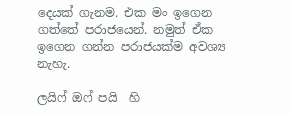දෙයක් ගැනම. එක මං ඉගෙන ගත්තේ පරාජයෙන්. නමුත් ඒක ඉගෙන ගන්න පරාජයක්ම අවශ්‍ය නැහැ.

ලයිෆ් ඔෆ් පයි  හි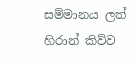සම්මානය ලත් හිරාන් කිව්ව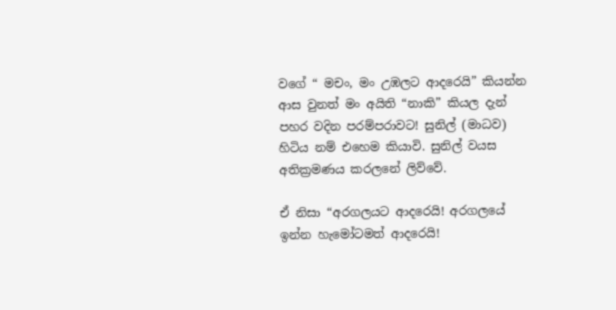වගේ “ මචං, මං උඹලට ආදරෙයි” කියන්න ආස වුනත් මං අයිති “නාකි” කියල දැන් පහර වදින පරම්පරාවට! සුනිල් (මාධව) හිටිය නම් එහෙම කියාවි. සුනිල් වයස අතික්‍රමණය කරලනේ ලිව්වේ.

ඒ නිසා “අරගලයට ආදරෙයි! අරගලයේ ඉන්න හැමෝටමත් ආදරෙයි!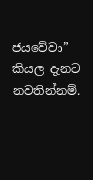ජයවේවා” කියල දැනට නවතින්නම්.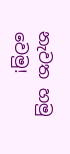නැවත හමු වෙමු!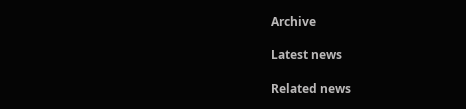Archive

Latest news

Related news